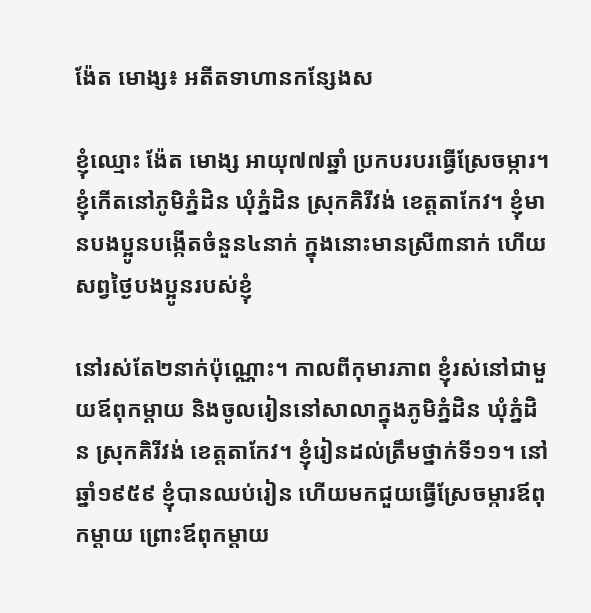ង៉ែត មោង្ស៖ អតីតទាហានកន្សែងស

ខ្ញុំឈ្មោះ ង៉ែត មោង្ស អាយុ៧៧ឆ្នាំ ប្រកបរបរធ្វើស្រែចម្ការ។ ខ្ញុំកើតនៅភូមិភ្នំដិន ឃុំភ្នំដិន ស្រុកគិរីវង់ ខេត្តតាកែវ។ ខ្ញុំមានបងប្អូនបង្កើតចំនួន៤នាក់ ក្នុងនោះមានស្រី៣នាក់ ហើយសព្វថ្ងៃបងប្អូនរបស់ខ្ញុំ

នៅរស់តែ២នាក់ប៉ុណ្ណោះ។ កាលពីកុមារភាព ខ្ញុំរស់នៅជាមួយឪពុកម្ដាយ និងចូលរៀននៅសាលាក្នុងភូមិភ្នំដិន ឃុំភ្នំដិន ស្រុកគិរីវង់ ខេត្តតាកែវ។ ខ្ញុំរៀនដល់ត្រឹមថ្នាក់ទី១១។ នៅឆ្នាំ១៩៥៩ ខ្ញុំបានឈប់រៀន ហើយមកជួយធ្វើស្រែចម្ការឪពុកម្ដាយ ព្រោះឪពុកម្ដាយ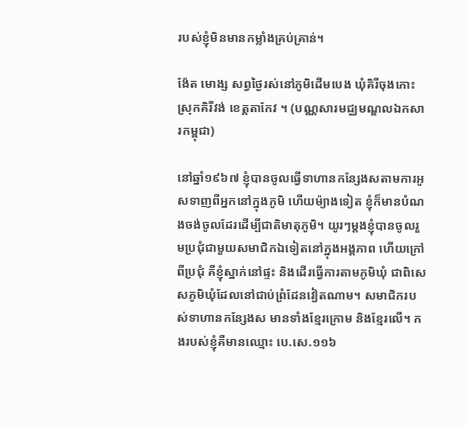របស់ខ្ញុំមិនមានកម្លាំងគ្រប់គ្រាន់។

ង៉ែត មោង្ស សព្វថ្ងៃរស់នៅភូមិដើមបេង ឃុំគិរីចុងកោះ ស្រុកគិរីវង់ ខេត្តតាកែវ ។ (បណ្ណសារមជ្ឈមណ្ឌលឯកសារកម្ពុជា)

នៅឆ្នាំ១៩៦៧ ខ្ញុំបានចូលធ្វើទាហានកន្សែងសតាមការអូសទាញពីអ្នកនៅក្នុងភូមិ ហើយម៉្យាងទៀត ខ្ញុំក៏មានបំណងចង់ចូលដែរដើម្បីជាតិមាតុភូមិ។ យូរៗម្តងខ្ញុំបានចូលរួមប្រជុំជាមួយសមាជិកឯទៀតនៅក្នុងអង្គភាព ហើយក្រៅពីប្រជុំ គឺខ្ញុំស្នាក់នៅផ្ទះ និងដើរធ្វើការតាមភូមិឃុំ ជាពិសេសភូមិឃុំដែលនៅជាប់ព្រំដែនវៀតណាម។ សមាជិករបស់ទាហានកន្សែងស មានទាំងខ្មែរក្រោម និងខ្មែរលើ។ កងរបស់ខ្ញុំគឺមានឈ្មោះ បេ.សេ.១១៦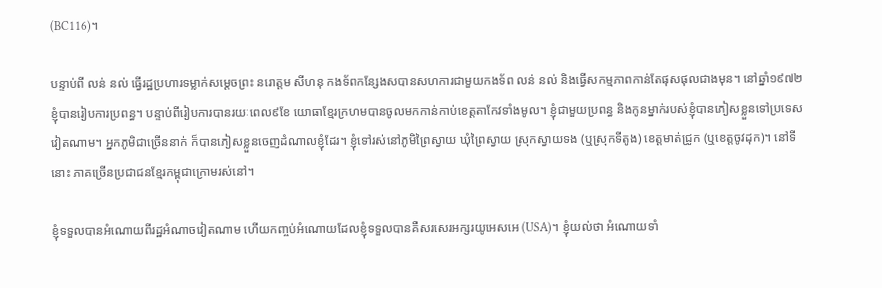(BC116)។

បន្ទាប់ពី លន់ នល់ ធ្វើរដ្ឋប្រហារទម្លាក់សម្តេចព្រះ នរោត្តម សីហនុ កងទ័ពកន្សែងសបានសហការជាមួយកងទ័ព លន់ នល់ និងធ្វើសកម្មភាពកាន់តែផុសផុលជាងមុន។ នៅឆ្នាំ១៩៧២ ខ្ញុំបានរៀបការប្រពន្ធ។ បន្ទាប់ពីរៀបការបានរយៈពេល៩ខែ យោធាខ្មែរក្រហមបានចូលមកកាន់កាប់ខេត្តតាកែវទាំងមូល។ ខ្ញុំជាមួយប្រពន្ធ និងកូនម្នាក់របស់ខ្ញុំបានភៀសខ្លួនទៅប្រទេសវៀតណាម។ អ្នកភូមិជាច្រើននាក់ ក៏បានភៀសខ្លួនចេញដំណាលខ្ញុំដែរ។ ខ្ញុំទៅរស់នៅភូមិព្រៃស្វាយ ឃុំព្រៃស្វាយ ស្រុកស្វាយទង (ឬស្រុកទីតូង) ខេត្តមាត់ជ្រូក (ឬខេត្តចូវដុក)។ នៅទីនោះ ភាគច្រើនប្រជាជនខ្មែរកម្ពុជាក្រោមរស់នៅ។

ខ្ញុំទទួលបានអំណោយពីរដ្ឋអំណាចវៀតណាម ហើយកញ្ចប់អំណោយដែលខ្ញុំទទួលបានគឺសរសេរអក្សរយូអេសអេ (USA)។ ខ្ញុំយល់ថា អំណោយទាំ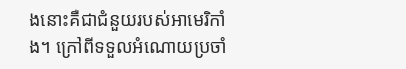ងនោះគឺជាជំនួយរបស់អាមេរិកាំង។ ក្រៅពីទទួលអំណោយប្រចាំ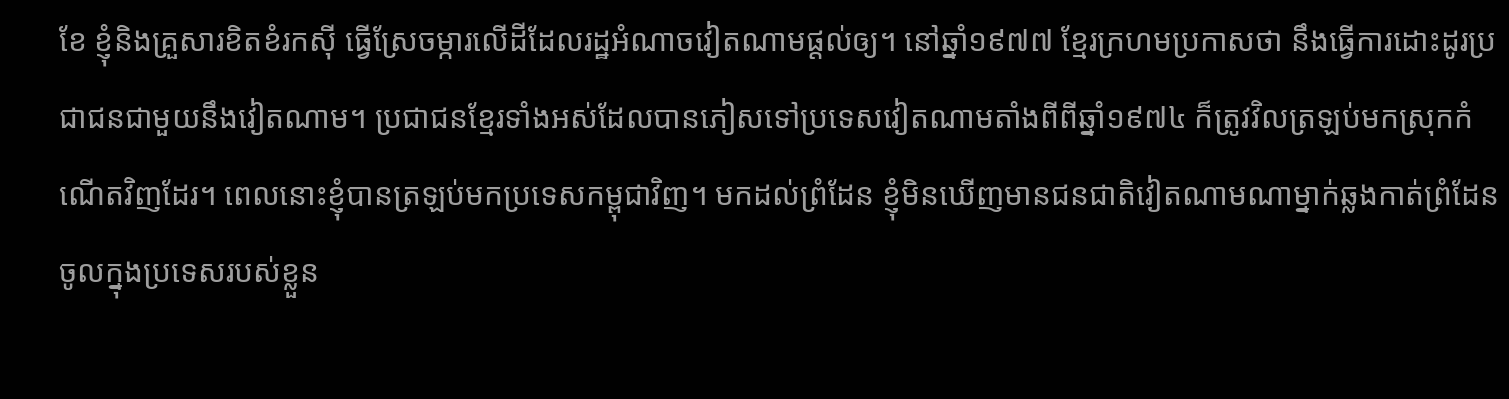ខែ ខ្ញុំនិងគ្រួសារខិតខំរកស៊ី ធ្វើស្រែចម្ការលើដីដែលរដ្ឋអំណាចវៀតណាមផ្តល់ឲ្យ។ នៅឆ្នាំ១៩៧៧ ខ្មែរក្រហមប្រកាសថា នឹងធ្វើការដោះដូរប្រជាជនជាមួយនឹងវៀតណាម។ ប្រជាជនខ្មែរទាំងអស់ដែលបានភៀសទៅប្រទេសវៀតណាមតាំងពីពីឆ្នាំ១៩៧៤ ក៏ត្រូវវិលត្រឡប់មកស្រុកកំណើតវិញដែរ។ ពេលនោះខ្ញុំបានត្រឡប់មកប្រទេសកម្ពុជាវិញ។ មកដល់ព្រំដែន ខ្ញុំមិនឃើញមានជនជាតិវៀតណាមណាម្នាក់ឆ្លងកាត់ព្រំដែនចូលក្នុងប្រទេសរបស់ខ្លួន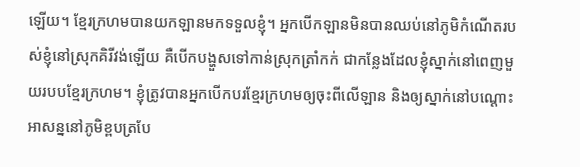ឡើយ។ ខ្មែរក្រហមបានយកឡានមកទទួលខ្ញុំ។ អ្នកបើកឡានមិនបានឈប់នៅភូមិកំណើតរបស់ខ្ញុំនៅស្រុកគិរីវង់ឡើយ គឺបើកបង្ហួសទៅកាន់ស្រុកត្រាំកក់ ជាកន្លែងដែលខ្ញុំស្នាក់នៅពេញមួយរបបខ្មែរក្រហម។ ខ្ញុំត្រូវបានអ្នកបើកបរខ្មែរក្រហមឲ្យចុះពីលើឡាន និងឲ្យស្នាក់នៅបណ្តោះអាសន្ននៅភូមិខ្ពបត្របែ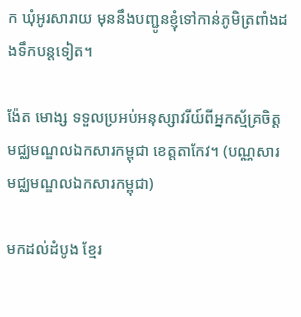ក ឃុំអូរសារាយ មុននឹងបញ្ជូនខ្ញុំទៅកាន់ភូមិត្រពាំងដងទឹកបន្តទៀត។

ង៉ែត មោង្ស ទទួលប្រអប់អនុស្សាវរីយ៍ពីអ្នកស្ម័គ្រចិត្តមជ្ឈមណ្ឌលឯកសារកម្ពុជា ខេត្តតាកែវ។ (បណ្ណសារមជ្ឈមណ្ឌលឯកសារកម្ពុជា)

មកដល់ដំបូង ខ្មែរ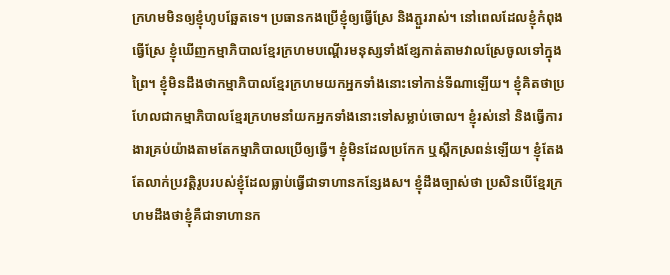ក្រហមមិនឲ្យខ្ញុំហូបឆ្អែតទេ។ ប្រធានកងប្រើខ្ញុំឲ្យធ្វើស្រែ និងភ្ជួររាស់។ នៅពេលដែលខ្ញុំកំពុងធ្វើស្រែ ខ្ញុំឃើញកម្មាភិបាលខ្មែរក្រហមបណ្ដើរមនុស្សទាំងខ្សែកាត់តាមវាលស្រែចូលទៅក្នុងព្រៃ។ ខ្ញុំមិនដឹងថាកម្មាភិបាលខ្មែរក្រហមយកអ្នកទាំងនោះទៅកាន់ទីណាឡើយ។ ខ្ញុំគិតថាប្រហែលជាកម្មាភិបាលខ្មែរក្រហមនាំយកអ្នកទាំងនោះទៅសម្លាប់ចោល។ ខ្ញុំរស់នៅ និងធ្វើការងារគ្រប់យ៉ាងតាមតែកម្មាភិបាលប្រើឲ្យធ្វើ។ ខ្ញុំមិនដែលប្រកែក ឬស្ពឹកស្រពន់ឡើយ។ ខ្ញុំតែងតែលាក់ប្រវត្តិរូបរបស់ខ្ញុំដែលធ្លាប់ធ្វើជាទាហានកន្សែងស។ ខ្ញុំដឹងច្បាស់ថា ប្រសិនបើខ្មែរក្រហមដឹងថាខ្ញុំគឺជាទាហានក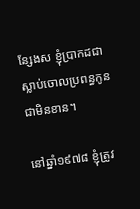ន្សែងស ខ្ញុំប្រាកដជាស្លាប់ចោលប្រពន្ធកូនជាមិនខាន។

នៅឆ្នាំ១៩៧៨ ខ្ញុំត្រូវ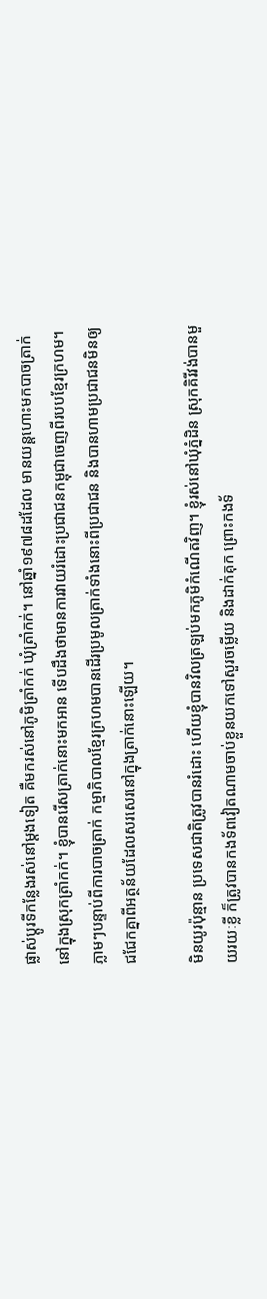ផ្លាស់ប្ដូរទីកន្លែងរស់នៅម្តងទៀត គឺមករស់នៅភូមិត្រាំកក់ ឃុំត្រាំកក់។ នៅឆ្នាំ១៩៧៨ដដែល មានយន្ដហោះមកបាចត្រាក់នៅក្នុងស្រុកត្រាំកក់។ ខ្ញុំបានរើសត្រាក់នោះមកអាន ទើបដឹងថាមានការវាយរំដោះប្រជាជនកម្ពុជាចេញពីរបបខ្មែរក្រហម។ ភ្លាមៗបន្ទាប់ពីការបាចត្រាក់ កម្មាភិបាលខ្មែរក្រហមបានដើរប្រមូលត្រាក់ទាំងនោះពីប្រជាជន និងបានហាមប្រជាជនមិនឲ្យជជែកគ្នាពីអត្ថន័យដែលសរសេរនៅក្នុងត្រាក់នោះឡើយ។

មិនយូរប៉ុន្មាន ប្រទេសជាតិត្រូវបានរំដោះ ហើយខ្ញុំបានវិលត្រឡប់មកភូមិកំណើតវិញ។ ខ្ញុំរស់នៅឃុំភ្នំដិន ស្រុកគិរីវង់បានមួយរយៈខ្លី ក៏ត្រូវបានកងទ័ពវៀតណាមចាប់ខ្លួនយកទៅសួរចម្លើយ និងដាក់គុក ព្រោះកងទ័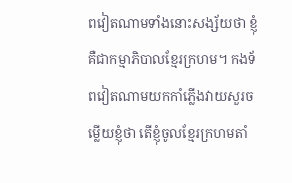ពវៀតណាមទាំងនោះសង្ស័យថា ខ្ញុំគឺជាកម្មាភិបាលខ្មែរក្រហម។ កងទ័ពវៀតណាមយកកាំភ្លើងវាយសួរចម្លើយខ្ញុំថា តើខ្ញុំចូលខ្មែរក្រហមតាំ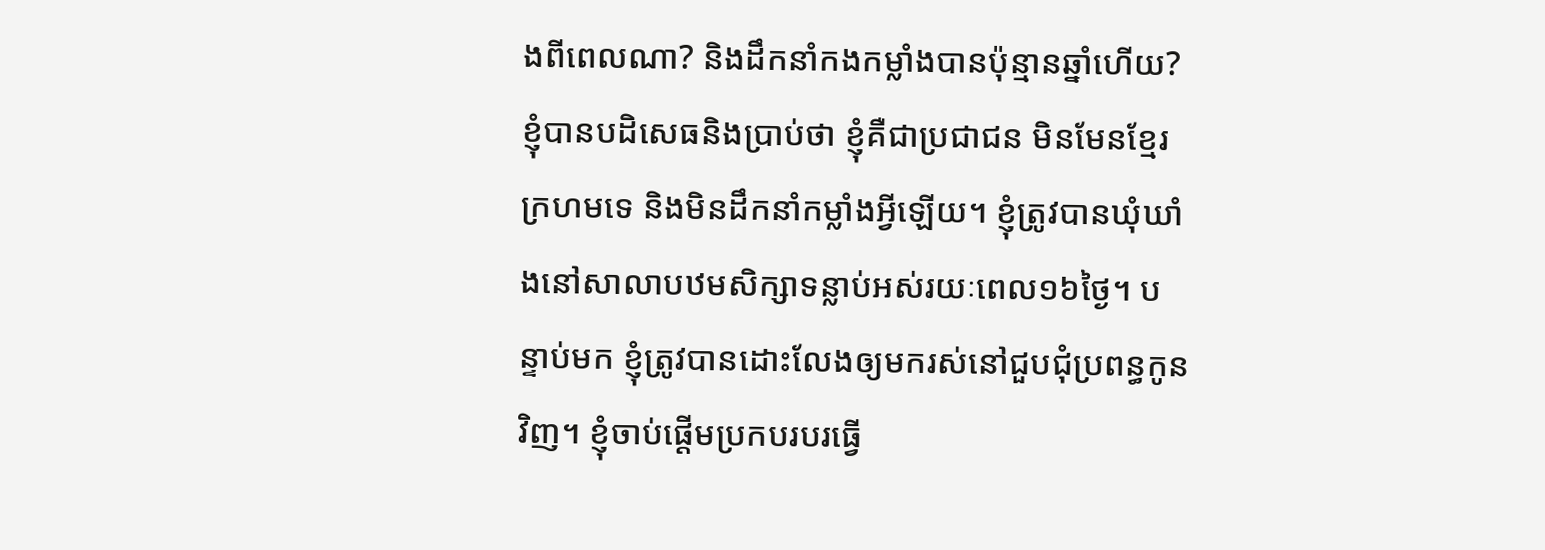ងពីពេលណា? និងដឹកនាំកងកម្លាំងបានប៉ុន្មានឆ្នាំហើយ? ខ្ញុំបានបដិសេធនិងប្រាប់ថា ខ្ញុំគឺជាប្រជាជន មិនមែនខ្មែរក្រហមទេ និងមិនដឹកនាំកម្លាំងអ្វីឡើយ។ ខ្ញុំត្រូវបានឃុំឃាំងនៅសាលាបឋមសិក្សាទន្លាប់អស់រយៈពេល១៦ថ្ងៃ។ បន្ទាប់មក ខ្ញុំត្រូវបានដោះលែងឲ្យមករស់នៅជួបជុំប្រពន្ធកូនវិញ។ ខ្ញុំចាប់ផ្តើមប្រកបរបរធ្វើ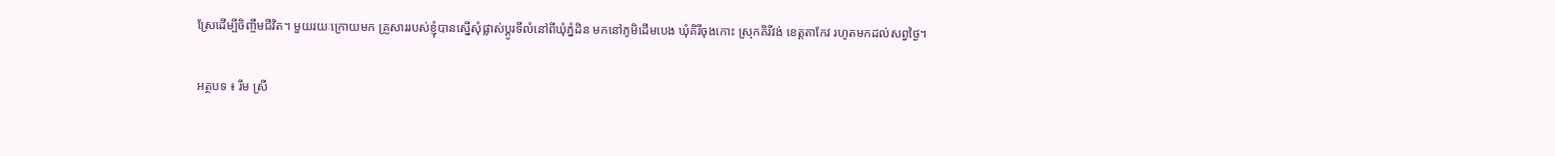ស្រែដើម្បីចិញ្ចឹមជីវិត។ មួយរយៈក្រោយមក គ្រួសាររបស់ខ្ញុំបានស្នើសុំផ្លាស់ប្តូរទីលំនៅពីឃុំភ្នំដិន មកនៅភូមិដើមបេង ឃុំគិរីចុងកោះ ស្រុកគិរីវង់ ខេត្តតាកែវ រហូតមកដល់សព្វថ្ងៃ។

អត្ថបទ ៖ រឹម ស្រី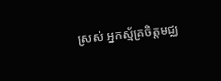ស្រស់ អ្នកស្ម័គ្រចិត្តមជ្ឈ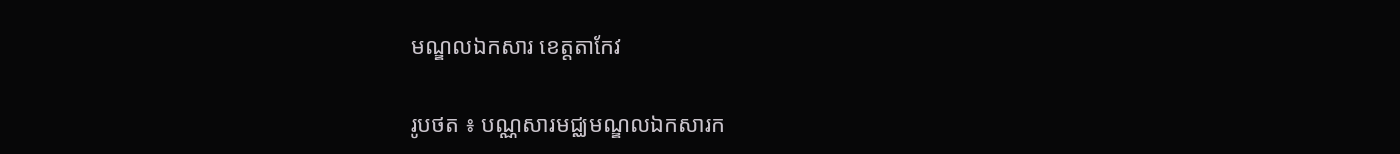មណ្ឌលឯកសារ ខេត្តតាកែវ

រូបថត ៖ បណ្ណសារមជ្ឈមណ្ឌលឯកសារក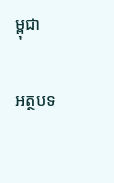ម្ពុជា

អត្ថបទ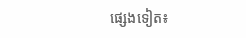ផ្សេងទៀត៖